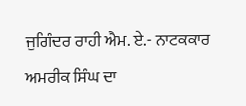ਜੁਗਿੰਦਰ ਰਾਹੀ ਐਮ. ਏ.- ਨਾਟਕਕਾਰ ਅਮਰੀਕ ਸਿੰਘ ਦਾ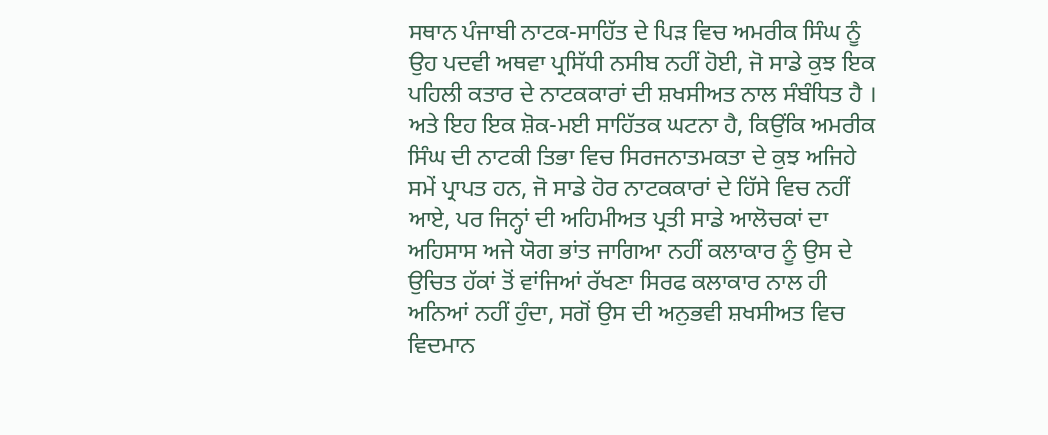ਸਥਾਨ ਪੰਜਾਬੀ ਨਾਟਕ-ਸਾਹਿੱਤ ਦੇ ਪਿੜ ਵਿਚ ਅਮਰੀਕ ਸਿੰਘ ਨੂੰ ਉਹ ਪਦਵੀ ਅਥਵਾ ਪ੍ਰਸਿੱਧੀ ਨਸੀਬ ਨਹੀਂ ਹੋਈ, ਜੋ ਸਾਡੇ ਕੁਝ ਇਕ ਪਹਿਲੀ ਕਤਾਰ ਦੇ ਨਾਟਕਕਾਰਾਂ ਦੀ ਸ਼ਖਸੀਅਤ ਨਾਲ ਸੰਬੰਧਿਤ ਹੈ । ਅਤੇ ਇਹ ਇਕ ਸ਼ੋਕ-ਮਈ ਸਾਹਿੱਤਕ ਘਟਨਾ ਹੈ, ਕਿਉਂਕਿ ਅਮਰੀਕ ਸਿੰਘ ਦੀ ਨਾਟਕੀ ਤਿਭਾ ਵਿਚ ਸਿਰਜਨਾਤਮਕਤਾ ਦੇ ਕੁਝ ਅਜਿਹੇ ਸਮੇਂ ਪ੍ਰਾਪਤ ਹਨ, ਜੋ ਸਾਡੇ ਹੋਰ ਨਾਟਕਕਾਰਾਂ ਦੇ ਹਿੱਸੇ ਵਿਚ ਨਹੀਂ ਆਏ, ਪਰ ਜਿਨ੍ਹਾਂ ਦੀ ਅਹਿਮੀਅਤ ਪ੍ਰਤੀ ਸਾਡੇ ਆਲੋਚਕਾਂ ਦਾ ਅਹਿਸਾਸ ਅਜੇ ਯੋਗ ਭਾਂਤ ਜਾਗਿਆ ਨਹੀਂ ਕਲਾਕਾਰ ਨੂੰ ਉਸ ਦੇ ਉਚਿਤ ਹੱਕਾਂ ਤੋਂ ਵਾਂਜਿਆਂ ਰੱਖਣਾ ਸਿਰਫ ਕਲਾਕਾਰ ਨਾਲ ਹੀ ਅਨਿਆਂ ਨਹੀਂ ਹੁੰਦਾ, ਸਗੋਂ ਉਸ ਦੀ ਅਨੁਭਵੀ ਸ਼ਖਸੀਅਤ ਵਿਚ ਵਿਦਮਾਨ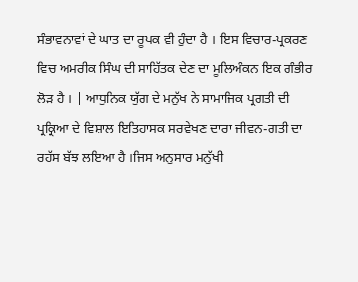ਸੰਭਾਵਨਾਵਾਂ ਦੇ ਘਾਤ ਦਾ ਰੂਪਕ ਵੀ ਹੁੰਦਾ ਹੈ । ਇਸ ਵਿਚਾਰ-ਪ੍ਰਕਰਣ ਵਿਚ ਅਮਰੀਕ ਸਿੰਘ ਦੀ ਸਾਹਿੱਤਕ ਦੇਣ ਦਾ ਮੂਲਿਅੰਕਨ ਇਕ ਗੰਭੀਰ ਲੋੜ ਹੈ । | ਆਧੁਨਿਕ ਯੁੱਗ ਦੇ ਮਨੁੱਖ ਨੇ ਸਾਮਾਜਿਕ ਪ੍ਰਗਤੀ ਦੀ ਪ੍ਰਕ੍ਰਿਆ ਦੇ ਵਿਸ਼ਾਲ ਇਤਿਹਾਸਕ ਸਰਵੇਖਣ ਦਾਰਾ ਜੀਵਨ-ਗਤੀ ਦਾ ਰਹੱਸ ਬੱਝ ਲਇਆ ਹੈ ।ਜਿਸ ਅਨੁਸਾਰ ਮਨੁੱਖੀ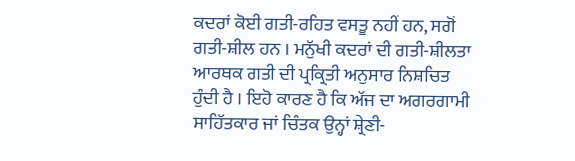ਕਦਰਾਂ ਕੋਈ ਗਤੀ-ਰਹਿਤ ਵਸਤੂ ਨਹੀਂ ਹਨ, ਸਗੋਂ ਗਤੀ-ਸ਼ੀਲ ਹਨ । ਮਨੁੱਖੀ ਕਦਰਾਂ ਦੀ ਗਤੀ-ਸ਼ੀਲਤਾ ਆਰਥਕ ਗਤੀ ਦੀ ਪ੍ਰਕ੍ਰਿਤੀ ਅਨੁਸਾਰ ਨਿਸ਼ਚਿਤ ਹੁੰਦੀ ਹੈ । ਇਹੋ ਕਾਰਣ ਹੈ ਕਿ ਅੱਜ ਦਾ ਅਗਰਗਾਮੀ ਸਾਹਿੱਤਕਾਰ ਜਾਂ ਚਿੰਤਕ ਉਨ੍ਹਾਂ ਸ਼੍ਰੇਣੀ-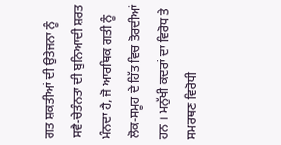ਗਤ ਸ਼ਕਤੀਆਂ ਦੀ ਉਤੇਜਨਾ ਨੂੰ ਸਵੈ-ਚੇਤੰਨਤਾ ਦੀ ਬੁਨਿਆਦੀ ਸ਼ਰਤ ਮੰਨਦਾ ਹੈ, ਜੋ ਆਰਥਿਕ ਗਤੀ ਨੂੰ ਲੋਕ-ਸਮੂਹ ਦੇ ਹਿੱਤ ਵਿਚ ਤੋਰਦੀਆਂ ਹਨ । ਮਨੁੱਖੀ ਕਦਰਾਂ ਦਾ ਵਿਰੋਧ ਤੇ ਸਮਰਥਣ ਵਿਰੋਧੀ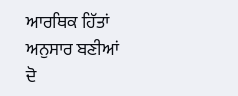ਆਰਥਿਕ ਹਿੱਤਾਂ ਅਨੁਸਾਰ ਬਣੀਆਂ ਦੋ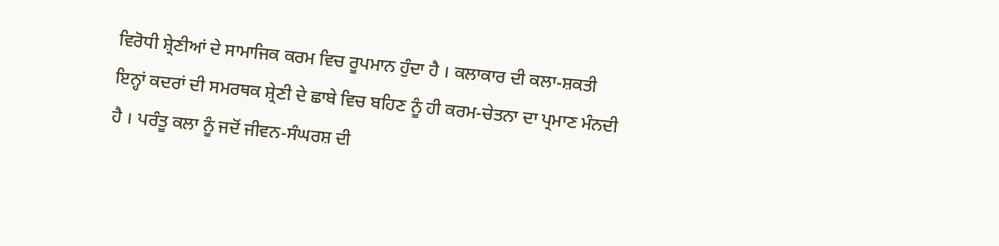ਵਿਰੋਧੀ ਸ਼੍ਰੇਣੀਆਂ ਦੇ ਸਾਮਾਜਿਕ ਕਰਮ ਵਿਚ ਰੂਪਮਾਨ ਹੁੰਦਾ ਹੈ । ਕਲਾਕਾਰ ਦੀ ਕਲਾ-ਸ਼ਕਤੀ ਇਨ੍ਹਾਂ ਕਦਰਾਂ ਦੀ ਸਮਰਥਕ ਸ਼੍ਰੇਣੀ ਦੇ ਛਾਬੇ ਵਿਚ ਬਹਿਣ ਨੂੰ ਹੀ ਕਰਮ-ਚੇਤਨਾ ਦਾ ਪ੍ਰਮਾਣ ਮੰਨਦੀ ਹੈ । ਪਰੰਤੂ ਕਲਾ ਨੂੰ ਜਦੋਂ ਜੀਵਨ-ਸੰਘਰਸ਼ ਦੀ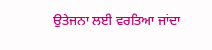ਉਤੇਜਨਾ ਲਈ ਵਰਤਿਆ ਜਾਂਦਾ